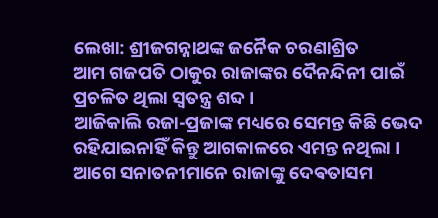ଲେଖା: ଶ୍ରୀଜଗନ୍ନାଥଙ୍କ ଜନୈକ ଚରଣାଶ୍ରିତ
ଆମ ଗଜପତି ଠାକୁର ରାଜାଙ୍କର ଦୈନନ୍ଦିନୀ ପାଇଁ ପ୍ରଚଳିତ ଥିଲା ସ୍ଵତନ୍ତ୍ର ଶବ୍ଦ ।
ଆଜିକାଲି ରଜା-ପ୍ରଜାଙ୍କ ମଧ୍ୟରେ ସେମନ୍ତ କିଛି ଭେଦ ରହିଯାଇନାହିଁ କିନ୍ତୁ ଆଗକାଳରେ ଏମନ୍ତ ନଥିଲା । ଆଗେ ସନାତନୀମାନେ ରାଜାଙ୍କୁ ଦେଵତାସମ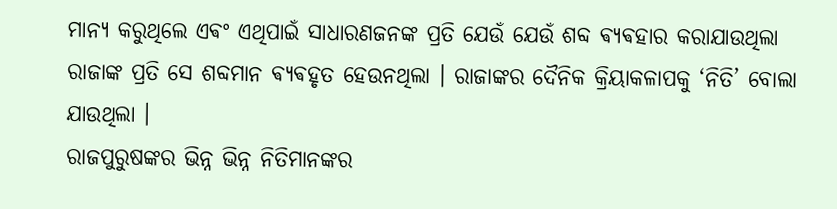ମାନ୍ୟ କରୁଥିଲେ ଏଵଂ ଏଥିପାଇଁ ସାଧାରଣଜନଙ୍କ ପ୍ରତି ଯେଉଁ ଯେଉଁ ଶବ୍ଦ ଵ୍ୟଵହାର କରାଯାଉଥିଲା ରାଜାଙ୍କ ପ୍ରତି ସେ ଶବ୍ଦମାନ ଵ୍ୟଵହୃତ ହେଉନଥିଲା । ରାଜାଙ୍କର ଦୈନିକ କ୍ରିୟାକଳାପକୁ ‘ନିତି’ ବୋଲା ଯାଉଥିଲା ।
ରାଜପୁରୁଷଙ୍କର ଭିନ୍ନ ଭିନ୍ନ ନିତିମାନଙ୍କର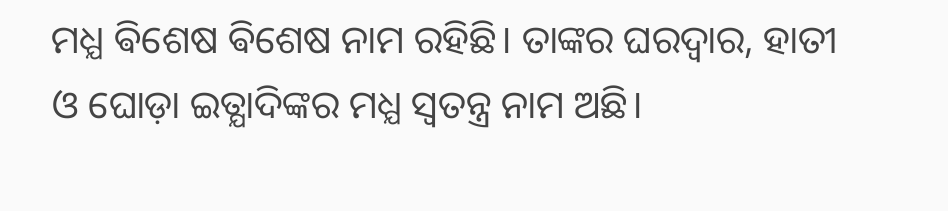ମଧ୍ଯ ଵିଶେଷ ଵିଶେଷ ନାମ ରହିଛି। ତାଙ୍କର ଘରଦ୍ବାର, ହାତୀ ଓ ଘୋଡ଼ା ଇତ୍ଯାଦିଙ୍କର ମଧ୍ଯ ସ୍ବତନ୍ତ୍ର ନାମ ଅଛି।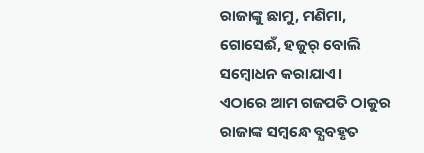ରାଜାଙ୍କୁ ଛାମୁ, ମଣିମା, ଗୋସେଈଁ, ହଜୁର୍ ବୋଲି ସମ୍ବୋଧନ କରାଯାଏ। ଏଠାରେ ଆମ ଗଜପତି ଠାକୁର ରାଜାଙ୍କ ସମ୍ବନ୍ଧେ ବ୍ଯବହୃତ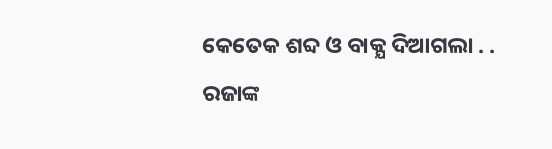କେତେକ ଶବ୍ଦ ଓ ବାକ୍ଯ ଦିଆଗଲା . .
ରଜାଙ୍କ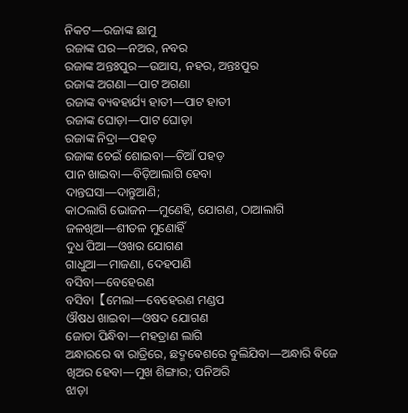ନିକଟ—ରଜାଙ୍କ ଛାମୁ
ରଜାଙ୍କ ଘର—ନଅର, ନବର
ରଜାଙ୍କ ଅନ୍ତଃପୁର—ଉଆସ, ନହର, ଅନ୍ତଃପୁର
ରଜାଙ୍କ ଅଗଣା—ପାଟ ଅଗଣା
ରଜାଙ୍କ ଵ୍ୟଵହାର୍ଯ୍ୟ ହାତୀ—ପାଟ ହାତୀ
ରଜାଙ୍କ ଘୋଡ଼ା—ପାଟ ଘୋଡ଼ା
ରଜାଙ୍କ ନିଦ୍ରା—ପହଡ଼
ରଜାଙ୍କ ଚେଇଁ ଶୋଇବା—ଚିଆଁ ପହଡ଼
ପାନ ଖାଇବା—ବିଡ଼ିଆଲାଗି ହେବା
ଦାନ୍ତଘସା—ଦାନ୍ତୁଆଣି;
କାଠଲାଗି ଭୋଜନ—ମୁଣେହି, ଯୋଗଣ, ଠାଆଲାଗି
ଜଳଖିଆ—ଶୀତଳ ମୁଣୋହିଁ
ଦୁଧ ପିଆ—ଓଖର ଯୋଗଣ
ଗାଧୁଆ—ମାଜଣା, ଦେହପାଣି
ବସିବା—ବେହେରଣ
ବସିବା【ମେଲା—ବେହେରଣ ମଣ୍ଡପ
ଔଷଧ ଖାଇବା—ଓଷଦ ଯୋଗଣ
ଜୋତା ପିନ୍ଧିବା—ମହତ୍ରାଣ ଲାଗି
ଅନ୍ଧାରରେ ଵା ରାତ୍ରିରେ, ଛଦ୍ମଵେଶରେ ବୁଲିଯିବା—ଅନ୍ଧାରି ଵିଜେ
ଖିଅର ହେବା—ମୁଖ ଶିଙ୍ଗାର; ପନିଅରି
ଝାଡ଼ା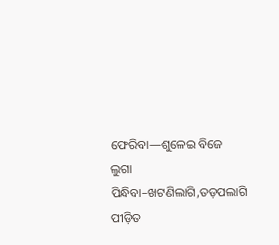ଫେରିବା—ଶୁଳେଇ ବିଜେ
ଲୁଗା ପିନ୍ଧିବା–ଖଟଣିଲାଗି,ତଡ଼ପଲାଗି
ପୀଡ଼ିତ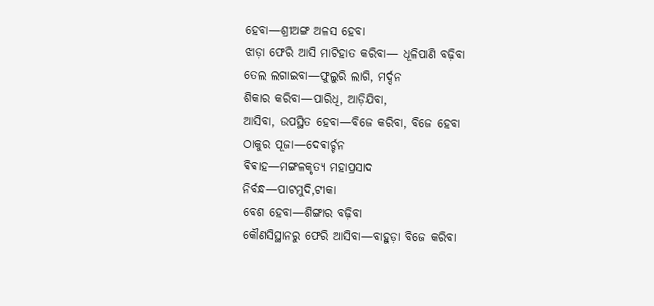ହେବା—ଶ୍ରୀଅଙ୍ଗ ଅଳସ ହେବା
ଝାଡ଼ା ଫେରି ଆସି ମାଟିହାତ କରିବା— ଧୂଳିପାଣି ବଢ଼ିବା
ତେଲ ଲଗାଇବା—ଫୁଲୁରି ଲାଗି, ମର୍ଦ୍ଦନ
ଶିକାର କରିବା—ପାରିଧି, ଆଡ଼ିଯିବା,
ଆସିବା, ଉପସ୍ଥିତ ହେବା—ବିଜେ କରିବା, ବିଜେ ହେବା
ଠାକୁର ପୂଜା—ଦେଵାର୍ଚ୍ଚନ
ଵିଵାହ—ମଙ୍ଗଳକୃତ୍ଯ ମହାପ୍ରସାଦ
ନିର୍ବନ୍ଧ—ପାଟମୁଦି,ଟୀକା
ବେଶ ହେବା—ଶିଙ୍ଗାର ବଢ଼ିବା
କୌଣସିସ୍ଥାନରୁ ଫେରି ଆସିବା—ବାହୁଡ଼ା ବିଜେ କରିବା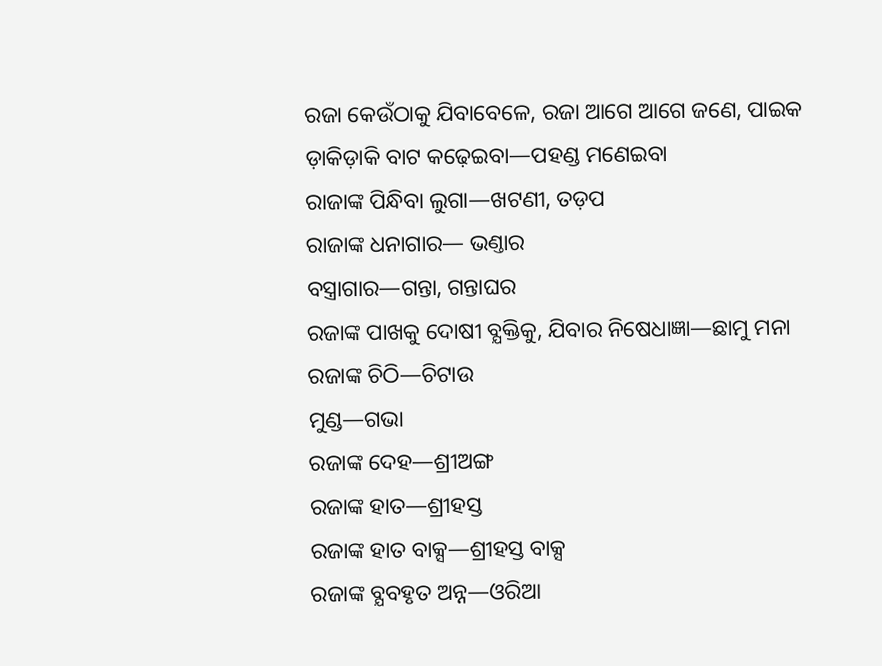ରଜା କେଉଁଠାକୁ ଯିବାବେଳେ, ରଜା ଆଗେ ଆଗେ ଜଣେ, ପାଇକ ଡ଼ାକିଡ଼ାକି ବାଟ କଢ଼େଇବା—ପହଣ୍ଡ ମଣେଇବା
ରାଜାଙ୍କ ପିନ୍ଧିବା ଲୁଗା—ଖଟଣୀ, ତଡ଼ପ
ରାଜାଙ୍କ ଧନାଗାର— ଭଣ୍ତାର
ବସ୍ତ୍ରାଗାର—ଗନ୍ତା, ଗନ୍ତାଘର
ରଜାଙ୍କ ପାଖକୁ ଦୋଷୀ ବ୍ଯକ୍ତିକୁ, ଯିବାର ନିଷେଧାଜ୍ଞା—ଛାମୁ ମନା
ରଜାଙ୍କ ଚିଠି—ଚିଟାଉ
ମୁଣ୍ଡ—ଗଭା
ରଜାଙ୍କ ଦେହ—ଶ୍ରୀଅଙ୍ଗ
ରଜାଙ୍କ ହାତ—ଶ୍ରୀହସ୍ତ
ରଜାଙ୍କ ହାତ ବାକ୍ସ—ଶ୍ରୀହସ୍ତ ବାକ୍ସ
ରଜାଙ୍କ ବ୍ଯବହୃତ ଅନ୍ନ—ଓରିଆ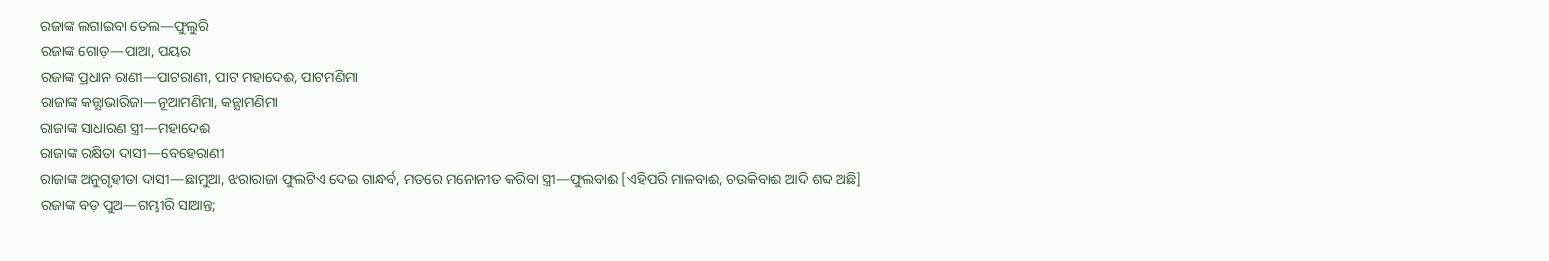ରଜାଙ୍କ ଲଗାଇବା ତେଲ—ଫୁଲୁରି
ରଜାଙ୍କ ଗୋଡ଼—ପାଆ, ପୟର
ରଜାଙ୍କ ପ୍ରଧାନ ରାଣୀ—ପାଟରାଣୀ, ପାଟ ମହାଦେଈ, ପାଟମଣିମା
ରାଜାଙ୍କ କନ୍ଯାଭାରିଜା—ନୂଆମଣିମା, କନ୍ଯାମଣିମା
ରାଜାଙ୍କ ସାଧାରଣ ସ୍ତ୍ରୀ—ମହାଦେଈ
ରାଜାଙ୍କ ରକ୍ଷିତା ଦାସୀ—ବେହେରାଣୀ
ରାଜାଙ୍କ ଅନୁଗୃହୀତା ଦାସୀ—ଛାମୁଆ, ଝରାରାଜା ଫୁଲଟିଏ ଦେଇ ଗାନ୍ଧର୍ବ, ମତରେ ମନୋନୀତ କରିବା ସ୍ତ୍ରୀ—ଫୁଲବାଈ [ଏହିପରି ମାଳବାଈ, ଚଉକିବାଈ ଆଦି ଶବ୍ଦ ଅଛି]
ରଜାଙ୍କ ବଡ଼ ପୁଅ—ଗମ୍ଭୀରି ସାଆନ୍ତ;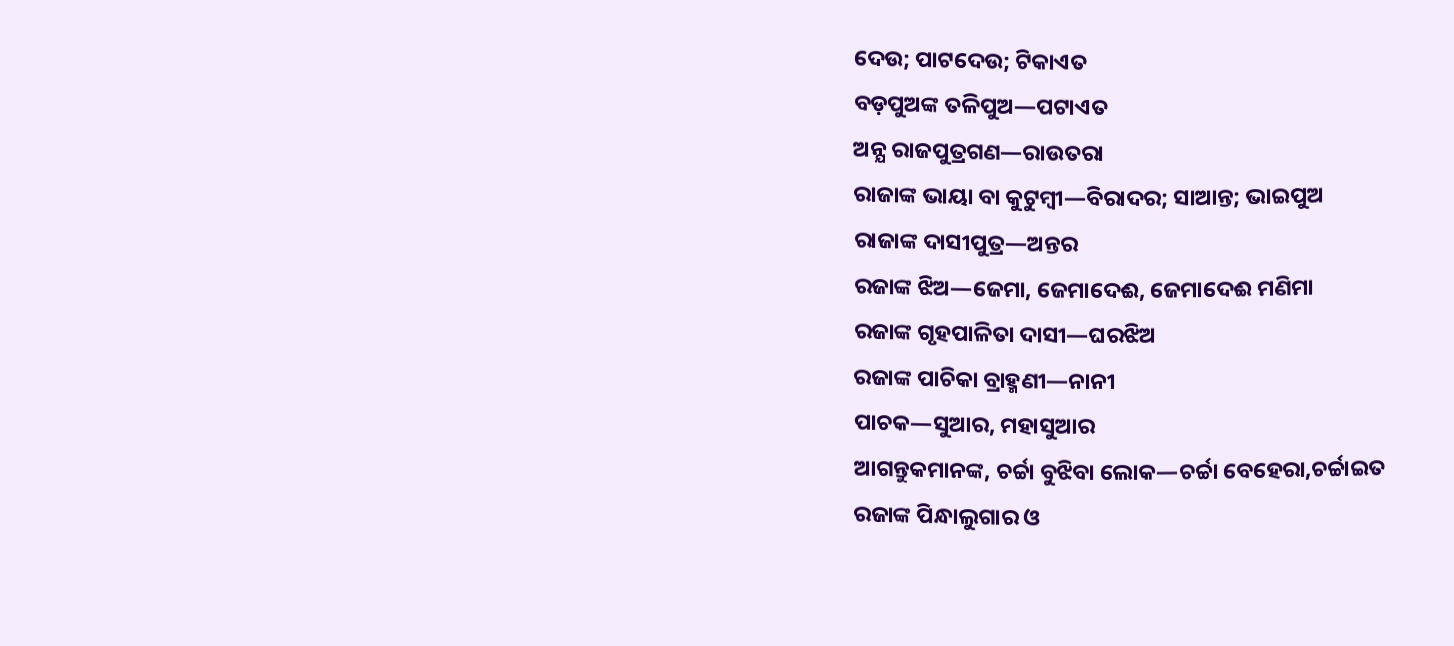ଦେଉ; ପାଟଦେଉ; ଟିକାଏତ
ବଡ଼ପୁଅଙ୍କ ତଳିପୁଅ—ପଟାଏତ
ଅନ୍ଯ ରାଜପୁତ୍ରଗଣ—ରାଉତରା
ରାଜାଙ୍କ ଭାୟା ବା କୁଟୁମ୍ବୀ—ବିରାଦର; ସାଆନ୍ତ; ଭାଇପୁଅ
ରାଜାଙ୍କ ଦାସୀପୁତ୍ର—ଅନ୍ତର
ରଜାଙ୍କ ଝିଅ—ଜେମା, ଜେମାଦେଈ, ଜେମାଦେଈ ମଣିମା
ରଜାଙ୍କ ଗୃହପାଳିତା ଦାସୀ—ଘରଝିଅ
ରଜାଙ୍କ ପାଚିକା ବ୍ରାହ୍ମଣୀ—ନାନୀ
ପାଚକ—ସୁଆର, ମହାସୁଆର
ଆଗନ୍ତୁକମାନଙ୍କ, ଚର୍ଚ୍ଚା ବୁଝିବା ଲୋକ—ଚର୍ଚ୍ଚା ବେହେରା,ଚର୍ଚ୍ଚାଇତ
ରଜାଙ୍କ ପିନ୍ଧାଲୁଗାର ଓ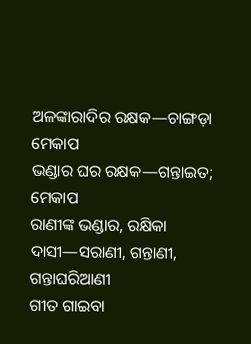ଅଳଙ୍କାରାଦିର ରକ୍ଷକ—ଚାଙ୍ଗଡ଼ା ମେକାପ
ଭଣ୍ଡାର ଘର ରକ୍ଷକ—ଗନ୍ତାଇତ; ମେକାପ
ରାଣୀଙ୍କ ଭଣ୍ଡାର, ରକ୍ଷିକା ଦାସୀ—ସରାଣୀ, ଗନ୍ତାଣୀ, ଗନ୍ତାଘରିଆଣୀ
ଗୀତ ଗାଇବା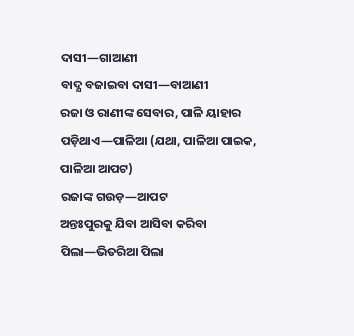ଦାସୀ—ଗାଆଣୀ
ବାଦ୍ଯ ବଜାଇବା ଦାସୀ—ବାଆଣୀ
ରଜା ଓ ରାଣୀଙ୍କ ସେବାର, ପାଳି ୟାହାର ପଡ଼ିଥାଏ—ପାଳିଆ (ଯଥା, ପାଳିଆ ପାଇକ, ପାଳିଆ ଆପଟ)
ରଜାଙ୍କ ଗଉଡ଼—ଆପଟ
ଅନ୍ତଃପୁରକୁ ଯିବା ଆସିବା କରିବା ପିଲା—ଭିତରିଆ ପିଲା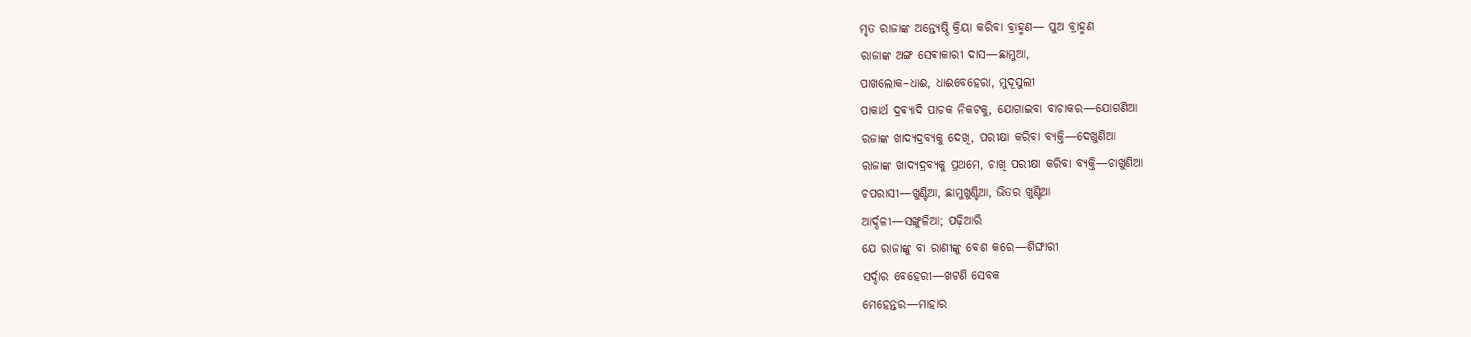ମୃତ ରାଜାଙ୍କ ଅନ୍ତ୍ଯେଷ୍ଠି କ୍ରିୟା କରିବା ବ୍ରାହ୍ମଣ— ପୁଅ ବ୍ରାହ୍ମଣ
ରାଜାଙ୍କ ଅଙ୍ଗ ସେଵାକାରୀ ଦାସ—ଛାମୁଆ,
ପାଖଲୋକ–ଧାଈ, ଧାଈବେହେରା, ମୁଦୂସୁଲୀ
ପାକାର୍ଥ ଦ୍ରଵ୍ୟାଦି ପାଚକ ନିକଟକୁ, ଯୋଗାଇବା ବାଚାକର—ଯୋଗଣିଆ
ରଜାଙ୍କ ଖାଦ୍ଯଦ୍ରବ୍ଯକୁ ଦେଖି, ପରୀକ୍ଷା କରିବା ବ୍ଯକ୍ତି—ଦେଖୁଣିଆ
ରାଜାଙ୍କ ଖାଦ୍ଯଦ୍ରବ୍ଯକୁ ପ୍ରଥମେ, ଚାଖି ପରୀକ୍ଷା କରିବା ବ୍ଯକ୍ତି—ଚାଖୁଣିଆ
ଚପରାସୀ—ଖୁଣ୍ଟିଆ, ଛାମୁଖୁଣ୍ଟିଆ, ଭିତର ଖୁଣ୍ଟିଆ
ଆର୍ଦ୍ଦଳୀ—ସଙ୍ଖୁଳିଆ; ପଢ଼ିଆରି
ଯେ ରାଜାଙ୍କୁ ବା ରାଣୀଙ୍କୁ ବେଶ କରେ—ଶିଙ୍ଘାରୀ
ସର୍ଦ୍ଦାର ବେହେରୀ—ଖଟଣି ସେବକ
ମେହେନ୍ତର—ମାହାର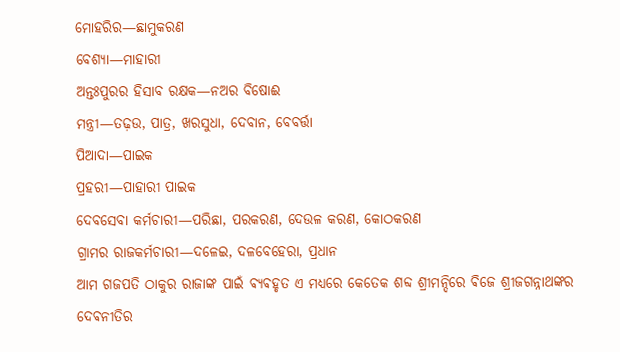ମୋହରିର—ଛାମୁକରଣ
ବେଶ୍ଯା—ମାହାରୀ
ଅନ୍ତଃପୁରର ହିସାବ ରକ୍ଷକ—ନଅର ବିଷୋଈ
ମନ୍ତ୍ରୀ—ତଢ଼ଉ, ପାତ୍ର, ଖରସୁଧା, ଦେବାନ, ବେବର୍ତ୍ତା
ପିଆଦା—ପାଇକ
ପ୍ରହରୀ—ପାହାରୀ ପାଇକ
ଦେବସେବା କର୍ମଚାରୀ—ପରିଛା, ପରକରଣ, ଦେଉଳ କରଣ, କୋଠକରଣ
ଗ୍ରାମର ରାଜକର୍ମଚାରୀ—ଦଳେଇ, ଦଳବେହେରା, ପ୍ରଧାନ
ଆମ ଗଜପତି ଠାକୁର ରାଜାଙ୍କ ପାଇଁ ଵ୍ୟଵହୃତ ଏ ମଧ୍ୟରେ କେତେକ ଶବ୍ଦ ଶ୍ରୀମନ୍ଦିରେ ଵିଜେ ଶ୍ରୀଜଗନ୍ନାଥଙ୍କର ଦେଵନୀତିର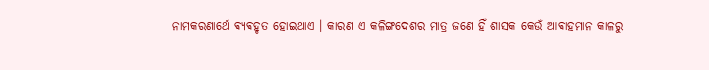ନାମକରଣାର୍ଥେ ଵ୍ୟଵହୃତ ହୋଇଥାଏ । କାରଣ ଏ କଳିଙ୍ଗଦେଶର ମାତ୍ର ଜଣେ ହିଁ ଶାସକ କେଉଁ ଆଵାହମାନ କାଳରୁ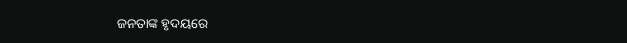ଜନତାଙ୍କ ହୃଦୟରେ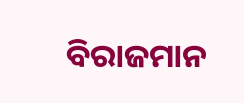ବିରାଜମାନ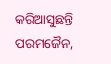କରିଆସୁଛନ୍ତି ପରମଜୈନ,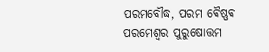ପରମବୌଦ୍ଧ, ପରମ ଵୈଷ୍ଣଵ ପରମେଶ୍ଵର ପୁରୁଷୋତ୍ତମ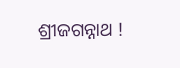ଶ୍ରୀଜଗନ୍ନାଥ !